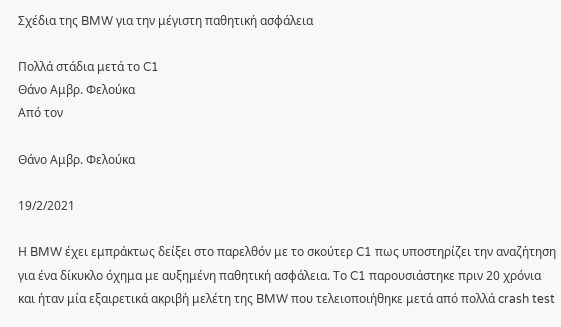Σχέδια της BMW για την μέγιστη παθητική ασφάλεια

Πολλά στάδια μετά το C1
Θάνο Αμβρ. Φελούκα
Από τον

Θάνο Αμβρ. Φελούκα

19/2/2021

Η BMW έχει εμπράκτως δείξει στο παρελθόν με το σκούτερ C1 πως υποστηρίζει την αναζήτηση για ένα δίκυκλο όχημα με αυξημένη παθητική ασφάλεια. Το C1 παρουσιάστηκε πριν 20 χρόνια και ήταν μία εξαιρετικά ακριβή μελέτη της BMW που τελειοποιήθηκε μετά από πολλά crash test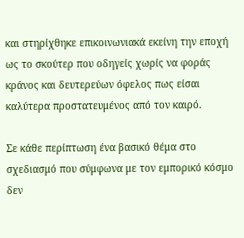και στηρίχθηκε επικοινωνιακά εκείνη την εποχή ως το σκούτερ που οδηγείς χωρίς να φοράς κράνος και δευτερεύων όφελος πως είσαι καλύτερα προστατευμένος από τον καιρό.

Σε κάθε περίπτωση ένα βασικό θέμα στο σχεδιασμό που σύμφωνα με τον εμπορικό κόσμο δεν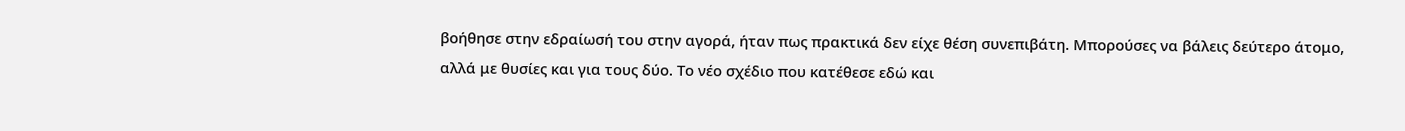βοήθησε στην εδραίωσή του στην αγορά, ήταν πως πρακτικά δεν είχε θέση συνεπιβάτη. Μπορούσες να βάλεις δεύτερο άτομο, αλλά με θυσίες και για τους δύο. Το νέο σχέδιο που κατέθεσε εδώ και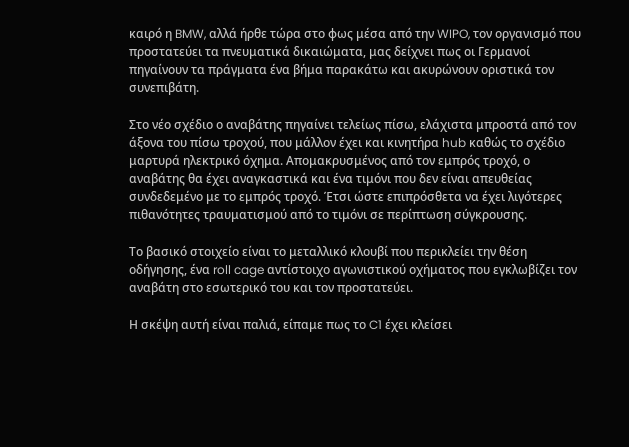καιρό η BMW, αλλά ήρθε τώρα στο φως μέσα από την WIPO, τον οργανισμό που προστατεύει τα πνευματικά δικαιώματα, μας δείχνει πως οι Γερμανοί πηγαίνουν τα πράγματα ένα βήμα παρακάτω και ακυρώνουν οριστικά τον συνεπιβάτη.

Στο νέο σχέδιο ο αναβάτης πηγαίνει τελείως πίσω, ελάχιστα μπροστά από τον άξονα του πίσω τροχού, που μάλλον έχει και κινητήρα hub καθώς το σχέδιο μαρτυρά ηλεκτρικό όχημα. Απομακρυσμένος από τον εμπρός τροχό, ο αναβάτης θα έχει αναγκαστικά και ένα τιμόνι που δεν είναι απευθείας συνδεδεμένο με το εμπρός τροχό. Έτσι ώστε επιπρόσθετα να έχει λιγότερες πιθανότητες τραυματισμού από το τιμόνι σε περίπτωση σύγκρουσης.

Το βασικό στοιχείο είναι το μεταλλικό κλουβί που περικλείει την θέση οδήγησης, ένα roll cage αντίστοιχο αγωνιστικού οχήματος που εγκλωβίζει τον αναβάτη στο εσωτερικό του και τον προστατεύει.

Η σκέψη αυτή είναι παλιά, είπαμε πως το C1 έχει κλείσει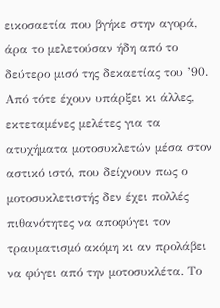εικοσαετία που βγήκε στην αγορά, άρα το μελετούσαν ήδη από το δεύτερο μισό της δεκαετίας του ’90. Από τότε έχουν υπάρξει κι άλλες, εκτεταμένες μελέτες για τα ατυχήματα μοτοσυκλετών μέσα στον αστικό ιστό, που δείχνουν πως ο μοτοσυκλετιστής δεν έχει πολλές πιθανότητες να αποφύγει τον τραυματισμό ακόμη κι αν προλάβει να φύγει από την μοτοσυκλέτα. Το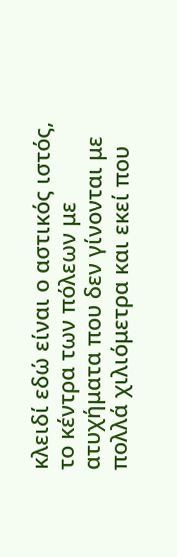κλειδί εδώ είναι ο αστικός ιστός, το κέντρα των πόλεων με ατυχήματα που δεν γίνονται με πολλά χιλιόμετρα και εκεί που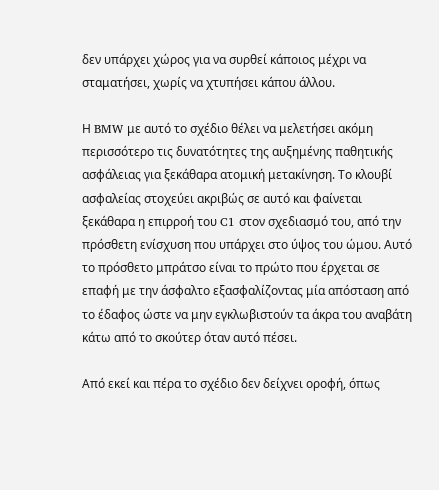δεν υπάρχει χώρος για να συρθεί κάποιος μέχρι να σταματήσει, χωρίς να χτυπήσει κάπου άλλου.

Η BMW με αυτό το σχέδιο θέλει να μελετήσει ακόμη περισσότερο τις δυνατότητες της αυξημένης παθητικής ασφάλειας για ξεκάθαρα ατομική μετακίνηση. Το κλουβί ασφαλείας στοχεύει ακριβώς σε αυτό και φαίνεται ξεκάθαρα η επιρροή του C1 στον σχεδιασμό του, από την πρόσθετη ενίσχυση που υπάρχει στο ύψος του ώμου. Αυτό το πρόσθετο μπράτσο είναι το πρώτο που έρχεται σε επαφή με την άσφαλτο εξασφαλίζοντας μία απόσταση από το έδαφος ώστε να μην εγκλωβιστούν τα άκρα του αναβάτη κάτω από το σκούτερ όταν αυτό πέσει.

Από εκεί και πέρα το σχέδιο δεν δείχνει οροφή, όπως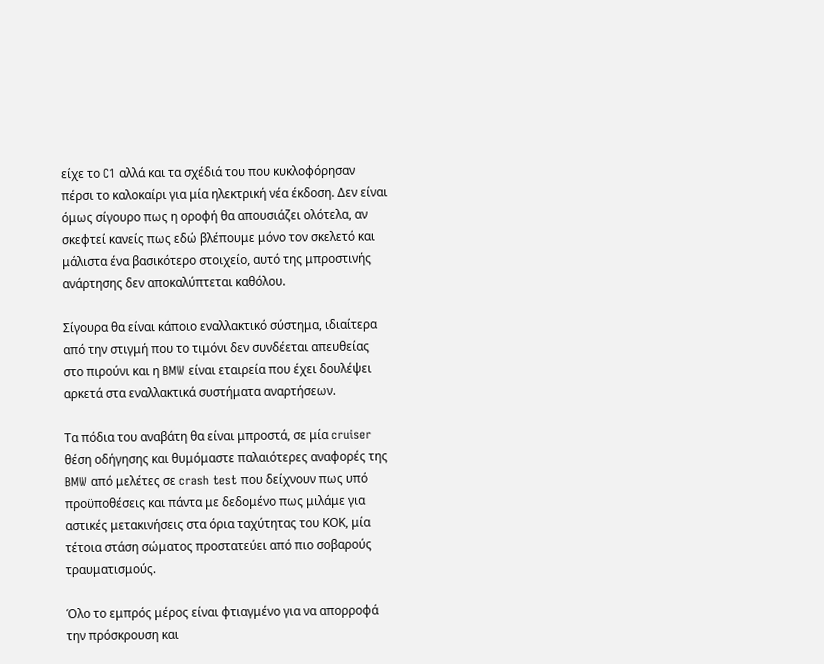είχε το C1 αλλά και τα σχέδιά του που κυκλοφόρησαν πέρσι το καλοκαίρι για μία ηλεκτρική νέα έκδοση. Δεν είναι όμως σίγουρο πως η οροφή θα απουσιάζει ολότελα, αν σκεφτεί κανείς πως εδώ βλέπουμε μόνο τον σκελετό και μάλιστα ένα βασικότερο στοιχείο, αυτό της μπροστινής ανάρτησης δεν αποκαλύπτεται καθόλου.

Σίγουρα θα είναι κάποιο εναλλακτικό σύστημα, ιδιαίτερα από την στιγμή που το τιμόνι δεν συνδέεται απευθείας στο πιρούνι και η BMW είναι εταιρεία που έχει δουλέψει αρκετά στα εναλλακτικά συστήματα αναρτήσεων.

Τα πόδια του αναβάτη θα είναι μπροστά, σε μία cruiser θέση οδήγησης και θυμόμαστε παλαιότερες αναφορές της BMW από μελέτες σε crash test που δείχνουν πως υπό προϋποθέσεις και πάντα με δεδομένο πως μιλάμε για αστικές μετακινήσεις στα όρια ταχύτητας του ΚΟΚ, μία τέτοια στάση σώματος προστατεύει από πιο σοβαρούς τραυματισμούς.

Όλο το εμπρός μέρος είναι φτιαγμένο για να απορροφά την πρόσκρουση και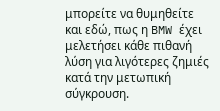μπορείτε να θυμηθείτε και εδώ, πως η BMW έχει μελετήσει κάθε πιθανή λύση για λιγότερες ζημιές κατά την μετωπική σύγκρουση.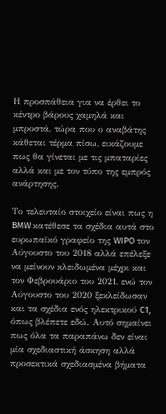Η προσπάθεια για να έρθει το κέντρο βάρους χαμηλά και μπροστά, τώρα που ο αναβάτης κάθεται τέρμα πίσω, εικάζουμε πως θα γίνεται με τις μπαταρίες αλλά και με τον τύπο της εμπρός ανάρτησης.

Το τελευταίο στοιχείο είναι πως η BMW κατέθεσε τα σχέδια αυτά στο ευρωπαϊκό γραφείο της WIPO τον Αύγουστο του 2018 αλλά επέλεξε να μείνουν κλειδωμένα μέχρι και τον Φεβρουάριο του 2021, ενώ τον Αύγουστο του 2020 ξεκλείδωσαν και τα σχέδια ενός ηλεκτρικού C1, όπως βλέπετε εδώ. Αυτό σημαίνει πως όλα τα παραπάνω δεν είναι μία σχεδιαστική άσκηση αλλά προσεκτικά σχεδιασμένα βήματα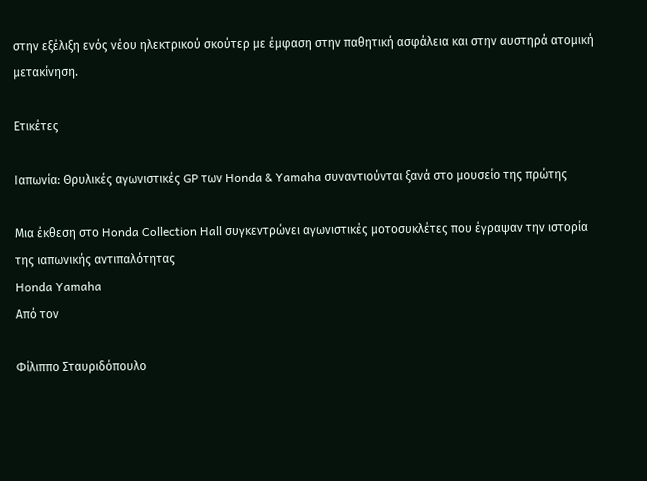στην εξέλιξη ενός νέου ηλεκτρικού σκούτερ με έμφαση στην παθητική ασφάλεια και στην αυστηρά ατομική μετακίνηση.

Ετικέτες

Ιαπωνία: Θρυλικές αγωνιστικές GP των Honda & Yamaha συναντιούνται ξανά στο μουσείο της πρώτης

Μια έκθεση στο Honda Collection Hall συγκεντρώνει αγωνιστικές μοτοσυκλέτες που έγραψαν την ιστορία της ιαπωνικής αντιπαλότητας
Honda Yamaha
Από τον

Φίλιππο Σταυριδόπουλο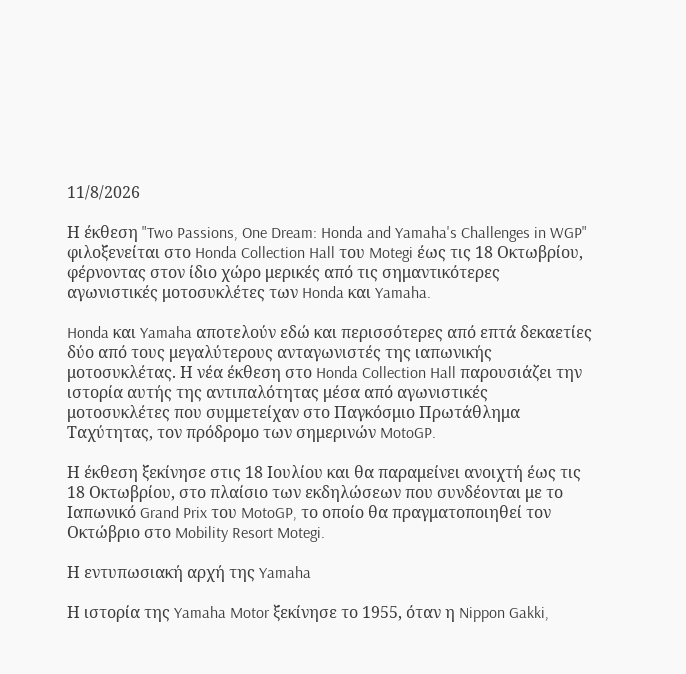11/8/2026

Η έκθεση "Two Passions, One Dream: Honda and Yamaha's Challenges in WGP" φιλοξενείται στο Honda Collection Hall του Motegi έως τις 18 Οκτωβρίου, φέρνοντας στον ίδιο χώρο μερικές από τις σημαντικότερες αγωνιστικές μοτοσυκλέτες των Honda και Yamaha.

Honda και Yamaha αποτελούν εδώ και περισσότερες από επτά δεκαετίες δύο από τους μεγαλύτερους ανταγωνιστές της ιαπωνικής μοτοσυκλέτας. Η νέα έκθεση στο Honda Collection Hall παρουσιάζει την ιστορία αυτής της αντιπαλότητας μέσα από αγωνιστικές μοτοσυκλέτες που συμμετείχαν στο Παγκόσμιο Πρωτάθλημα Ταχύτητας, τον πρόδρομο των σημερινών MotoGP.

Η έκθεση ξεκίνησε στις 18 Ιουλίου και θα παραμείνει ανοιχτή έως τις 18 Οκτωβρίου, στο πλαίσιο των εκδηλώσεων που συνδέονται με το Ιαπωνικό Grand Prix του MotoGP, το οποίο θα πραγματοποιηθεί τον Οκτώβριο στο Mobility Resort Motegi.

Η εντυπωσιακή αρχή της Yamaha

Η ιστορία της Yamaha Motor ξεκίνησε το 1955, όταν η Nippon Gakki,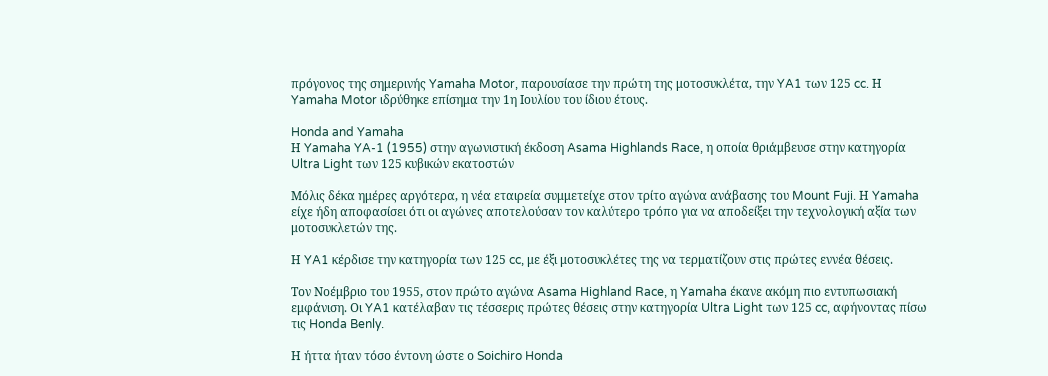πρόγονος της σημερινής Yamaha Motor, παρουσίασε την πρώτη της μοτοσυκλέτα, την YA1 των 125 cc. Η Yamaha Motor ιδρύθηκε επίσημα την 1η Ιουλίου του ίδιου έτους.

Honda and Yamaha
Η Yamaha YA-1 (1955) στην αγωνιστική έκδοση Asama Highlands Race, η οποία θριάμβευσε στην κατηγορία Ultra Light των 125 κυβικών εκατοστών

Μόλις δέκα ημέρες αργότερα, η νέα εταιρεία συμμετείχε στον τρίτο αγώνα ανάβασης του Mount Fuji. Η Yamaha είχε ήδη αποφασίσει ότι οι αγώνες αποτελούσαν τον καλύτερο τρόπο για να αποδείξει την τεχνολογική αξία των μοτοσυκλετών της.

Η YA1 κέρδισε την κατηγορία των 125 cc, με έξι μοτοσυκλέτες της να τερματίζουν στις πρώτες εννέα θέσεις.

Τον Νοέμβριο του 1955, στον πρώτο αγώνα Asama Highland Race, η Yamaha έκανε ακόμη πιο εντυπωσιακή εμφάνιση. Οι YA1 κατέλαβαν τις τέσσερις πρώτες θέσεις στην κατηγορία Ultra Light των 125 cc, αφήνοντας πίσω τις Honda Benly.

Η ήττα ήταν τόσο έντονη ώστε ο Soichiro Honda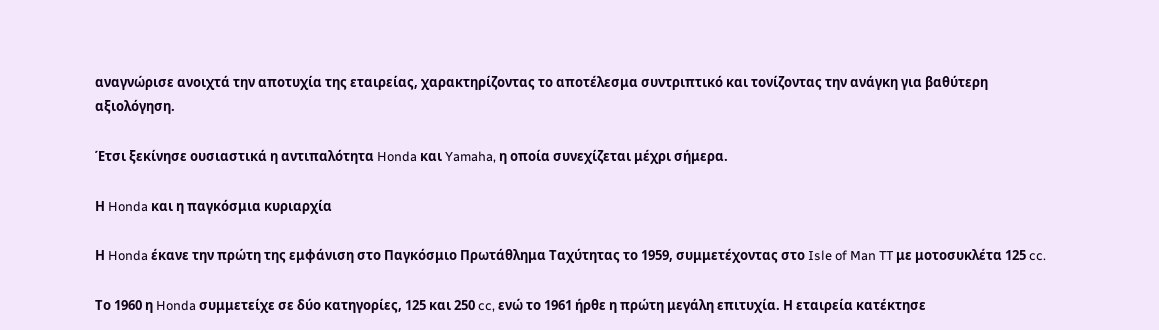αναγνώρισε ανοιχτά την αποτυχία της εταιρείας, χαρακτηρίζοντας το αποτέλεσμα συντριπτικό και τονίζοντας την ανάγκη για βαθύτερη αξιολόγηση.

Έτσι ξεκίνησε ουσιαστικά η αντιπαλότητα Honda και Yamaha, η οποία συνεχίζεται μέχρι σήμερα.

Η Honda και η παγκόσμια κυριαρχία

Η Honda έκανε την πρώτη της εμφάνιση στο Παγκόσμιο Πρωτάθλημα Ταχύτητας το 1959, συμμετέχοντας στο Isle of Man TT με μοτοσυκλέτα 125 cc.

Το 1960 η Honda συμμετείχε σε δύο κατηγορίες, 125 και 250 cc, ενώ το 1961 ήρθε η πρώτη μεγάλη επιτυχία. Η εταιρεία κατέκτησε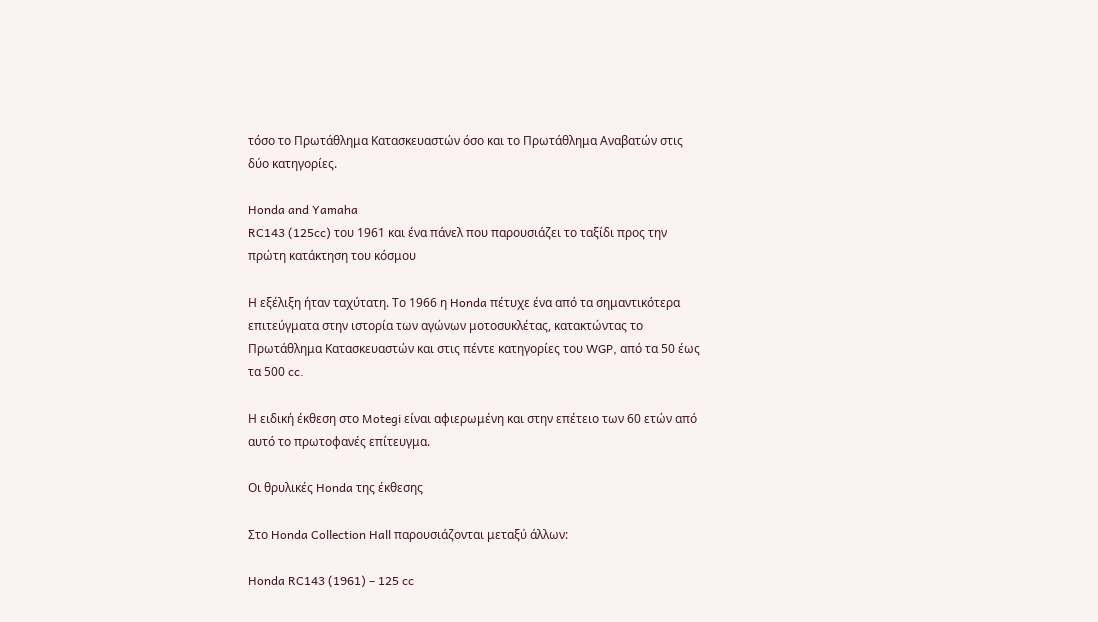τόσο το Πρωτάθλημα Κατασκευαστών όσο και το Πρωτάθλημα Αναβατών στις δύο κατηγορίες.

Honda and Yamaha
RC143 (125cc) του 1961 και ένα πάνελ που παρουσιάζει το ταξίδι προς την πρώτη κατάκτηση του κόσμου

Η εξέλιξη ήταν ταχύτατη. Το 1966 η Honda πέτυχε ένα από τα σημαντικότερα επιτεύγματα στην ιστορία των αγώνων μοτοσυκλέτας, κατακτώντας το Πρωτάθλημα Κατασκευαστών και στις πέντε κατηγορίες του WGP, από τα 50 έως τα 500 cc.

Η ειδική έκθεση στο Motegi είναι αφιερωμένη και στην επέτειο των 60 ετών από αυτό το πρωτοφανές επίτευγμα.

Οι θρυλικές Honda της έκθεσης

Στο Honda Collection Hall παρουσιάζονται μεταξύ άλλων:

Honda RC143 (1961) – 125 cc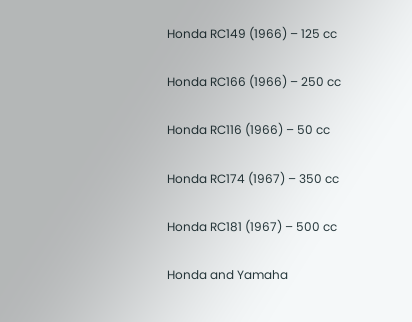Honda RC149 (1966) – 125 cc

Honda RC166 (1966) – 250 cc

Honda RC116 (1966) – 50 cc

Honda RC174 (1967) – 350 cc

Honda RC181 (1967) – 500 cc

Honda and Yamaha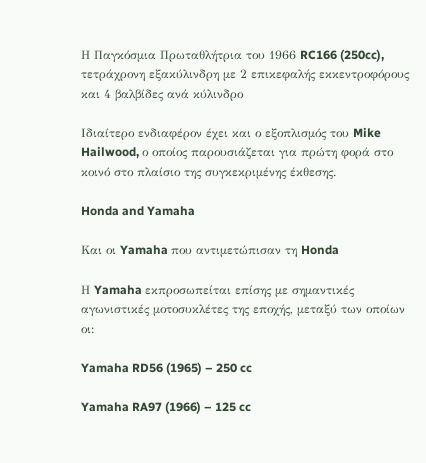Η Παγκόσμια Πρωταθλήτρια του 1966 RC166 (250cc), τετράχρονη εξακύλινδρη με 2 επικεφαλής εκκεντροφόρους και 4 βαλβίδες ανά κύλινδρο

Ιδιαίτερο ενδιαφέρον έχει και ο εξοπλισμός του Mike Hailwood, ο οποίος παρουσιάζεται για πρώτη φορά στο κοινό στο πλαίσιο της συγκεκριμένης έκθεσης.

Honda and Yamaha

Και οι Yamaha που αντιμετώπισαν τη Honda

Η Yamaha εκπροσωπείται επίσης με σημαντικές αγωνιστικές μοτοσυκλέτες της εποχής, μεταξύ των οποίων οι:

Yamaha RD56 (1965) – 250 cc

Yamaha RA97 (1966) – 125 cc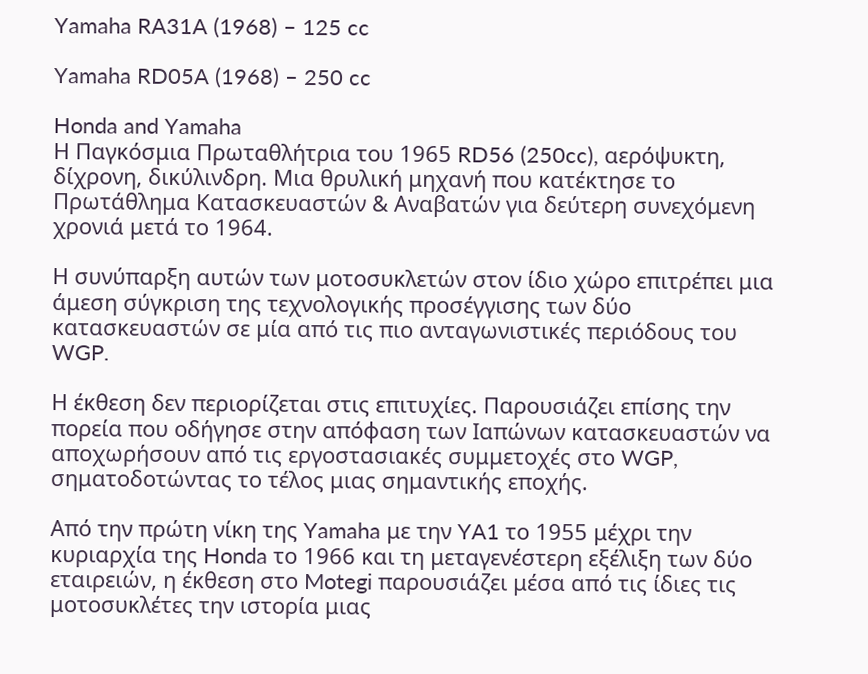Yamaha RA31A (1968) – 125 cc

Yamaha RD05A (1968) – 250 cc

Honda and Yamaha
Η Παγκόσμια Πρωταθλήτρια του 1965 RD56 (250cc), αερόψυκτη, δίχρονη, δικύλινδρη. Μια θρυλική μηχανή που κατέκτησε το Πρωτάθλημα Κατασκευαστών & Αναβατών για δεύτερη συνεχόμενη χρονιά μετά το 1964.

Η συνύπαρξη αυτών των μοτοσυκλετών στον ίδιο χώρο επιτρέπει μια άμεση σύγκριση της τεχνολογικής προσέγγισης των δύο κατασκευαστών σε μία από τις πιο ανταγωνιστικές περιόδους του WGP.

Η έκθεση δεν περιορίζεται στις επιτυχίες. Παρουσιάζει επίσης την πορεία που οδήγησε στην απόφαση των Ιαπώνων κατασκευαστών να αποχωρήσουν από τις εργοστασιακές συμμετοχές στο WGP, σηματοδοτώντας το τέλος μιας σημαντικής εποχής.

Από την πρώτη νίκη της Yamaha με την YA1 το 1955 μέχρι την κυριαρχία της Honda το 1966 και τη μεταγενέστερη εξέλιξη των δύο εταιρειών, η έκθεση στο Motegi παρουσιάζει μέσα από τις ίδιες τις μοτοσυκλέτες την ιστορία μιας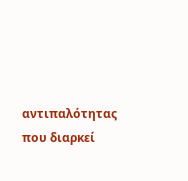αντιπαλότητας που διαρκεί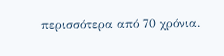περισσότερα από 70 χρόνια.